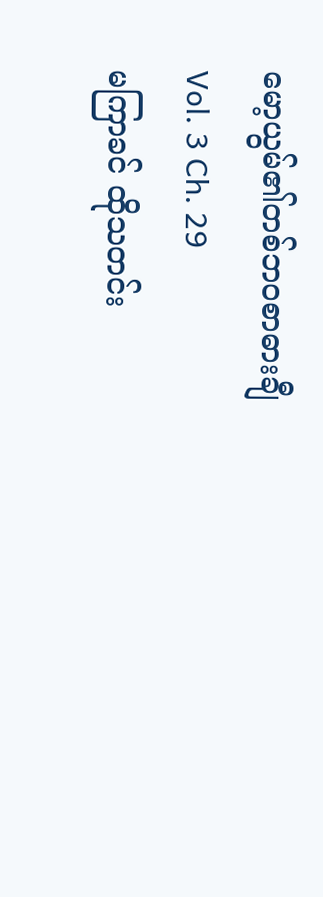မော့ယွမ်၏တစ်ဘဝစာဓားချီ
Vol. 3 Ch. 29
မကြာခင် ထိုသတင်း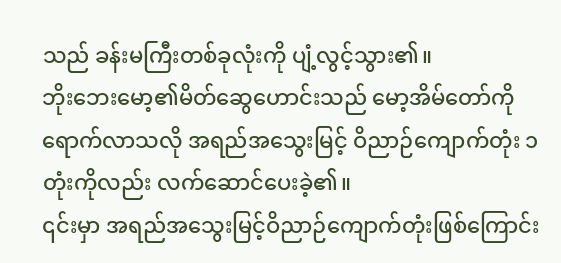သည် ခန်းမကြီးတစ်ခုလုံးကို ပျံ့လွင့်သွား၏။
ဘိုးဘေးမော့၏မိတ်ဆွေဟောင်းသည် မော့အိမ်တော်ကို ရောက်လာသလို အရည်အသွေးမြင့် ဝိညာဉ်ကျောက်တုံး ၁တုံးကိုလည်း လက်ဆောင်ပေးခဲ့၏။
၎င်းမှာ အရည်အသွေးမြင့်ဝိညာဉ်ကျောက်တုံးဖြစ်ကြောင်း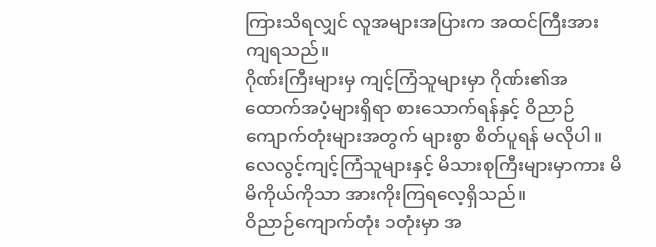ကြားသိရလျှင် လူအများအပြားက အထင်ကြီးအားကျရသည်။
ဂိုဏ်းကြီးများမှ ကျင့်ကြံသူများမှာ ဂိုဏ်း၏အထောက်အပံ့များရှိရာ စားသောက်ရန်နှင့် ဝိညာဉ်ကျောက်တုံးများအတွက် များစွာ စိတ်ပူရန် မလိုပါ။
လေလွင့်ကျင့်ကြံသူများနှင့် မိသားစုကြီးများမှာကား မိမိကိုယ်ကိုသာ အားကိုးကြရလေ့ရှိသည်။
ဝိညာဉ်ကျောက်တုံး ၁တုံးမှာ အ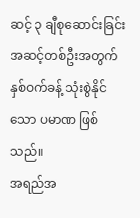ဆင့် ၃ ချီစုဆောင်းခြင်းအဆင့်တစ်ဦးအတွက် နှစ်ဝက်ခန့် သုံးစွဲနိုင်သော ပမာဏ ဖြစ်သည်။
အရည်အ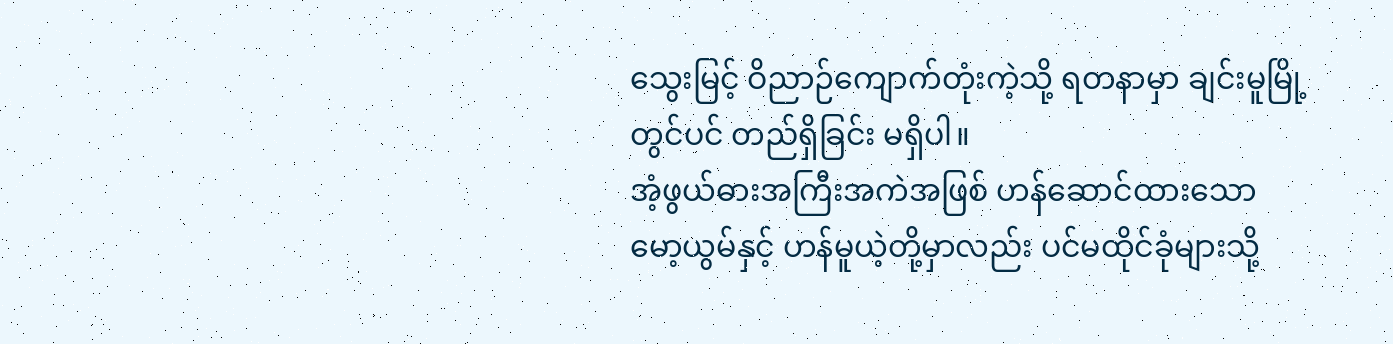သွေးမြင့် ဝိညာဉ်ကျောက်တုံးကဲ့သို့ ရတနာမှာ ချင်းမူမြို့တွင်ပင် တည်ရှိခြင်း မရှိပါ။
အံ့ဖွယ်ဓားအကြီးအကဲအဖြစ် ဟန်ဆောင်ထားသော မော့ယွမ်နှင့် ဟန်မူယဲ့တို့မှာလည်း ပင်မထိုင်ခုံများသို့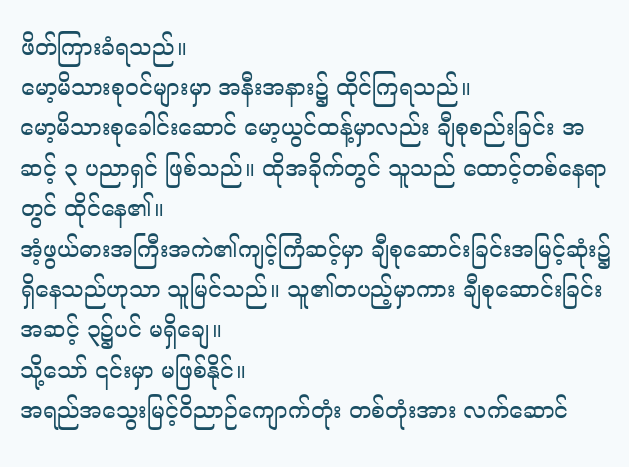ဖိတ်ကြားခံရသည်။
မော့မိသားစုဝင်များမှာ အနီးအနား၌ ထိုင်ကြရသည်။
မော့မိသားစုခေါင်းဆောင် မော့ယွင်ထန့်မှာလည်း ချီစုစည်းခြင်း အဆင့် ၃ ပညာရှင် ဖြစ်သည်။ ထိုအခိုက်တွင် သူသည် ထောင့်တစ်နေရာတွင် ထိုင်နေ၏။
အံ့ဖွယ်ဓားအကြီးအကဲ၏ကျင့်ကြံဆင့်မှာ ချီစုဆောင်းခြင်းအမြင့်ဆုံး၌ ရှိနေသည်ဟုသာ သူမြင်သည်။ သူ၏တပည့်မှာကား ချီစုဆောင်းခြင်း အဆင့် ၃၌ပင် မရှိချေ။
သို့သော် ၎င်းမှာ မဖြစ်နိုင်။
အရည်အသွေးမြင့်ဝိညာဉ်ကျောက်တုံး တစ်တုံးအား လက်ဆောင်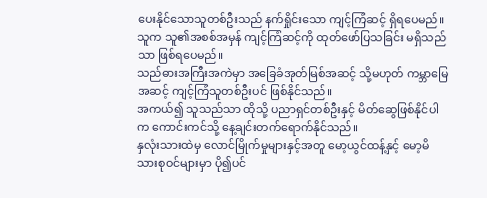ပေးနိုင်သောသူတစ်ဦးသည် နက်ရှိုင်းသော ကျင့်ကြံဆင့် ရှိရပေမည်။ သူက သူ၏အစစ်အမှန် ကျင့်ကြံဆင့်ကို ထုတ်ဖော်ပြသခြင်း မရှိသည်သာ ဖြစ်ရပေမည်။
သည်ဓားအကြီးအကဲမှာ အခြေခံအုတ်မြစ်အဆင့် သို့မဟုတ် ကမ္ဘာမြေအဆင့် ကျင့်ကြံသူတစ်ဦးပင် ဖြစ်နိုင်သည်။
အကယ်၍ သူသည်သာ ထိုသို့ ပညာရှင်တစ်ဦးနှင့် မိတ်ဆွေဖြစ်နိုင်ပါက ကောင်းကင်သို့ နေ့ချင်းတက်ရောက်နိုင်သည်။
နှလုံးသားထဲမှ လောင်မြိုက်မှုများနှင့်အတူ မော့ယွင်ထန့်နှင့် မော့မိသားစုဝင်များမှာ ပို၍ပင်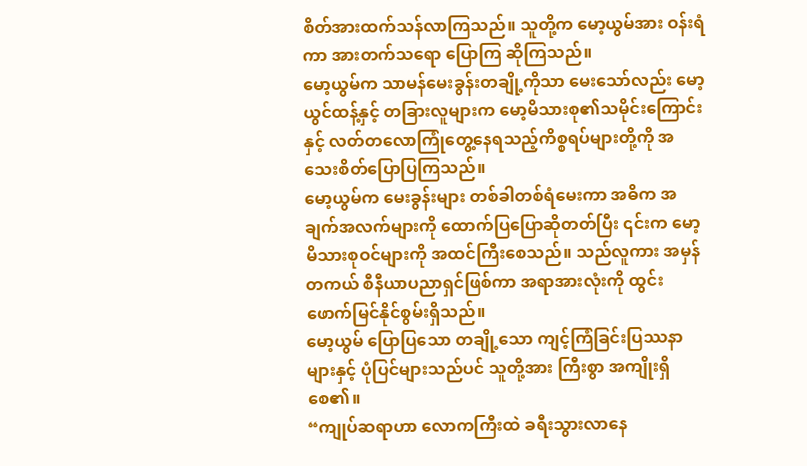စိတ်အားထက်သန်လာကြသည်။ သူတို့က မော့ယွမ်အား ဝန်းရံကာ အားတက်သရော ပြောကြ ဆိုကြသည်။
မော့ယွမ်က သာမန်မေးခွန်းတချို့ကိုသာ မေးသော်လည်း မော့ယွင်ထန့်နှင့် တခြားလူများက မော့မိသားစု၏သမိုင်းကြောင်းနှင့် လတ်တလောကြုံတွေ့နေရသည့်ကိစ္စရပ်များတို့ကို အသေးစိတ်ပြောပြကြသည်။
မော့ယွမ်က မေးခွန်းများ တစ်ခါတစ်ရံမေးကာ အဓိက အချက်အလက်များကို ထောက်ပြပြောဆိုတတ်ပြီး ၎င်းက မော့မိသားစုဝင်များကို အထင်ကြီးစေသည်။ သည်လူကား အမှန်တကယ် စီနီယာပညာရှင်ဖြစ်ကာ အရာအားလုံးကို ထွင်းဖောက်မြင်နိုင်စွမ်းရှိသည်။
မော့ယွမ် ပြောပြသော တချို့သော ကျင့်ကြံခြင်းပြဿနာများနှင့် ပုံပြင်များသည်ပင် သူတို့အား ကြီးစွာ အကျိုးရှိစေ၏။
“ကျုပ်ဆရာဟာ လောကကြီးထဲ ခရီးသွားလာနေ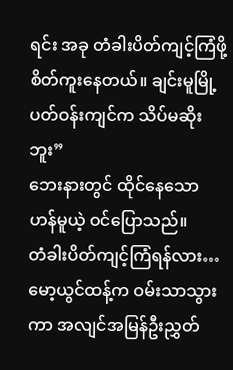ရင်း အခု တံခါးပိတ်ကျင့်ကြံဖို့ စိတ်ကူးနေတယ်။ ချင်းမူမြို့ပတ်ဝန်းကျင်က သိပ်မဆိုးဘူး”
ဘေးနားတွင် ထိုင်နေသော ဟန်မူယဲ့ ဝင်ပြောသည်။
တံခါးပိတ်ကျင့်ကြံရန်လား…
မော့ယွင်ထန့်က ဝမ်းသာသွားကာ အလျင်အမြန်ဦးညွှတ်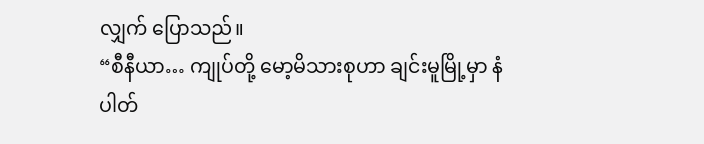လျှက် ပြောသည်။
“စီနီယာ… ကျုပ်တို့ မော့မိသားစုဟာ ချင်းမူမြို့မှာ နံပါတ်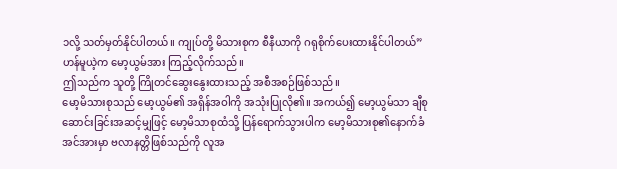၁လို့ သတ်မှတ်နိုင်ပါတယ်။ ကျုပ်တို့ မိသားစုက စီနီယာကို ဂရုစိုက်ပေးထားနိုင်ပါတယ်”
ဟန်မူယဲ့က မော့ယွမ်အား ကြည့်လိုက်သည်။
ဤသည်က သူတို့ ကြိုတင်ဆွေးနွေးထားသည့် အစီအစဉ်ဖြစ်သည်။
မော့မိသားစုသည် မော့ယွမ်၏ အရှိန်အဝါကို အသုံးပြုလို၏။ အကယ်၍ မော့ယွမ်သာ ချီစုဆောင်းခြင်းအဆင့်မျှဖြင့် မော့မိသာစုထံသို့ ပြန်ရောက်သွားပါက မော့မိသားစု၏နောက်ခံအင်အားမှာ ဗလာနတ္တိဖြစ်သည်ကို လူအ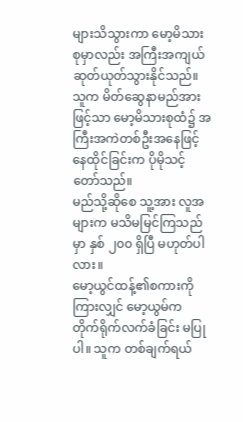များသိသွားကာ မော့မိသားစုမှာလည်း အကြီးအကျယ် ဆုတ်ယုတ်သွားနိုင်သည်။
သူက မိတ်ဆွေနာမည်အားဖြင့်သာ မော့မိသားစုထံ၌ အကြီးအကဲတစ်ဦးအနေဖြင့် နေထိုင်ခြင်းက ပိုမိုသင့်တော်သည်။
မည်သို့ဆိုစေ သူ့အား လူအများက မသိမမြင်ကြသည်မှာ နှစ် ၂၀၀ ရှိပြီ မဟုတ်ပါလား။
မော့ယွင်ထန့်၏စကားကိုကြားလျှင် မော့ယွမ်က တိုက်ရိုက်လက်ခံခြင်း မပြုပါ။ သူက တစ်ချက်ရယ်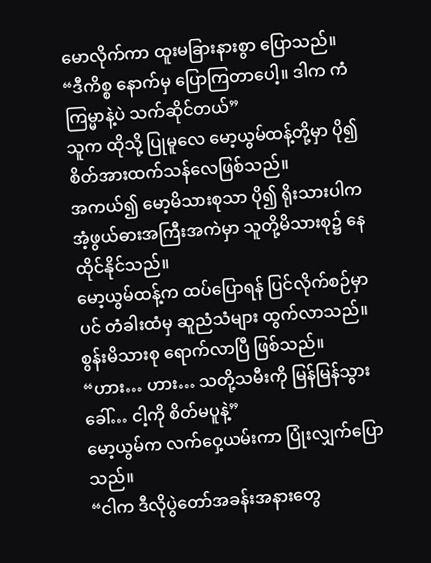မောလိုက်ကာ ထူးမခြားနားစွာ ပြောသည်။
“ဒီကိစ္စ နောက်မှ ပြောကြတာပေါ့။ ဒါက ကံကြမ္မာနဲ့ပဲ သက်ဆိုင်တယ်”
သူက ထိုသို့ ပြုမူလေ မော့ယွမ်ထန့်တို့မှာ ပို၍ စိတ်အားထက်သန်လေဖြစ်သည်။
အကယ်၍ မော့မိသားစုသာ ပို၍ ရိုးသားပါက အံ့ဖွယ်ဓားအကြီးအကဲမှာ သူတို့မိသားစု၌ နေထိုင်နိုင်သည်။
မော့ယွမ်ထန့်က ထပ်ပြောရန် ပြင်လိုက်စဉ်မှာပင် တံခါးထံမှ ဆူညံသံများ ထွက်လာသည်။
စွန်းမိသားစု ရောက်လာပြီ ဖြစ်သည်။
“ဟား… ဟား… သတို့သမီးကို မြန်မြန်သွားခေါ်… ငါ့ကို စိတ်မပူနဲ့”
မော့ယွမ်က လက်ဝှေ့ယမ်းကာ ပြုံးလျှက်ပြောသည်။
“ငါက ဒီလိုပွဲတော်အခန်းအနားတွေ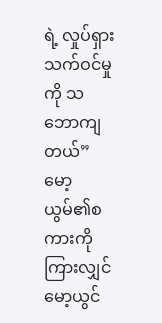ရဲ့ လှုပ်ရှားသက်ဝင်မှုကို သဘောကျတယ်”
မော့ယွမ်၏စကားကိုကြားလျှင် မော့ယွင်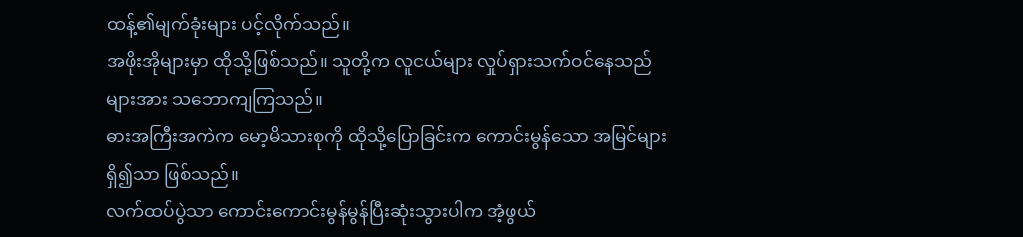ထန့်၏မျက်ခုံးများ ပင့်လိုက်သည်။
အဖိုးအိုများမှာ ထိုသို့ဖြစ်သည်။ သူတို့က လူငယ်များ လှုပ်ရှားသက်ဝင်နေသည်များအား သဘောကျကြသည်။
ဓားအကြီးအကဲက မော့မိသားစုကို ထိုသို့ပြောခြင်းက ကောင်းမွန်သော အမြင်များရှိ၍သာ ဖြစ်သည်။
လက်ထပ်ပွဲသာ ကောင်းကောင်းမွန်မွန်ပြီးဆုံးသွားပါက အံ့ဖွယ်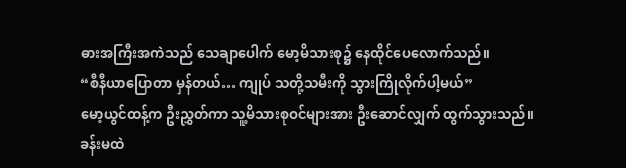ဓားအကြီးအကဲသည် သေချာပေါက် မော့မိသားစု၌ နေထိုင်ပေလောက်သည်။
“စီနီယာပြောတာ မှန်တယ်… ကျုပ် သတို့သမီးကို သွားကြိုလိုက်ပါ့မယ်”
မော့ယွင်ထန့်က ဦးညွှတ်ကာ သူ့မိသားစုဝင်များအား ဦးဆောင်လျှက် ထွက်သွားသည်။
ခန်းမထဲ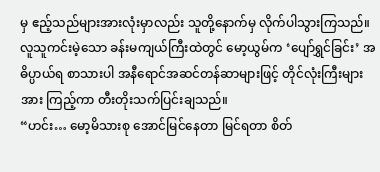မှ ဧည့်သည်များအားလုံးမှာလည်း သူတို့နောက်မှ လိုက်ပါသွားကြသည်။
လူသူကင်းမဲ့သော ခန်းမကျယ်ကြီးထဲတွင် မော့ယွမ်က ‘ပျော်ရွှင်ခြင်း’ အဓိပ္ပာယ်ရ စာသားပါ အနီရောင်အဆင်တန်ဆာများဖြင့် တိုင်လုံးကြီးများအား ကြည့်ကာ တီးတိုးသက်ပြင်းချသည်။
“ဟင်း… မော့မိသားစု အောင်မြင်နေတာ မြင်ရတာ စိတ်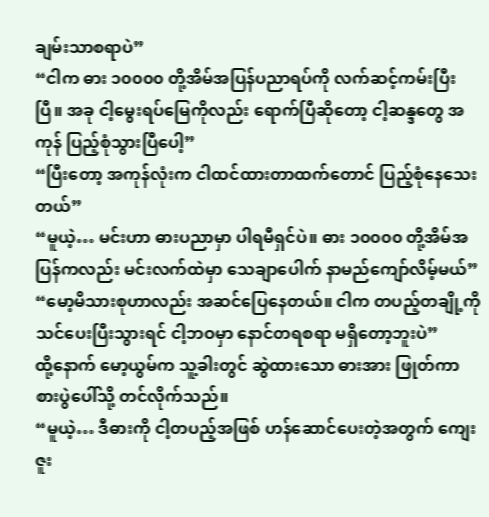ချမ်းသာစရာပဲ”
“ငါက ဓား ၁၀၀၀၀ တို့အိမ်အပြန်ပညာရပ်ကို လက်ဆင့်ကမ်းပြီးပြီ။ အခု ငါ့မွေးရပ်မြေကိုလည်း ရောက်ပြီဆိုတော့ ငါ့ဆန္ဒတွေ အကုန် ပြည့်စုံသွားပြီပေါ့”
“ပြီးတော့ အကုန်လုံးက ငါထင်ထားတာထက်တောင် ပြည့်စုံနေသေးတယ်”
“မူယဲ့… မင်းဟာ ဓားပညာမှာ ပါရမီရှင်ပဲ။ ဓား ၁၀၀၀၀ တို့အိမ်အပြန်ကလည်း မင်းလက်ထဲမှာ သေချာပေါက် နာမည်ကျော်လိမ့်မယ်”
“မော့မိသားစုဟာလည်း အဆင်ပြေနေတယ်။ ငါက တပည့်တချို့ကို သင်ပေးပြီးသွားရင် ငါ့ဘဝမှာ နောင်တရစရာ မရှိတော့ဘူးပဲ”
ထို့နောက် မော့ယွမ်က သူ့ခါးတွင် ဆွဲထားသော ဓားအား ဖြုတ်ကာ စားပွဲပေါ်သို့ တင်လိုက်သည်။
“မူယဲ့… ဒီဓားကို ငါ့တပည့်အဖြစ် ဟန်ဆောင်ပေးတဲ့အတွက် ကျေးဇူး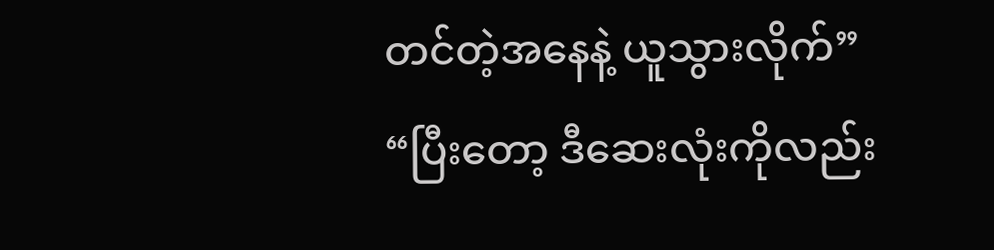တင်တဲ့အနေနဲ့ ယူသွားလိုက်”
“ပြီးတော့ ဒီဆေးလုံးကိုလည်း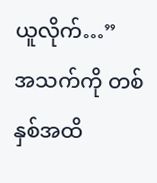ယူလိုက်…”
အသက်ကို တစ်နှစ်အထိ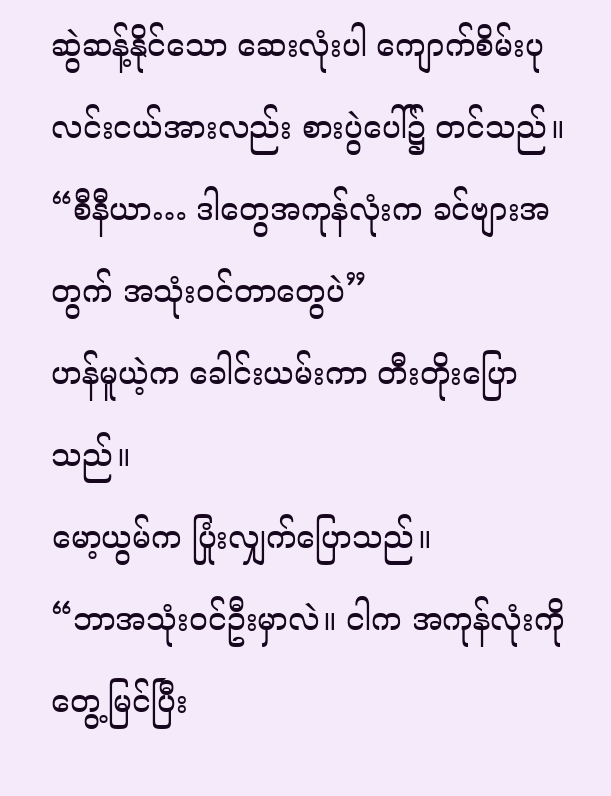ဆွဲဆန့်နိုင်သော ဆေးလုံးပါ ကျောက်စိမ်းပုလင်းငယ်အားလည်း စားပွဲပေါ်၌ တင်သည်။
“စီနီယာ… ဒါတွေအကုန်လုံးက ခင်ဗျားအတွက် အသုံးဝင်တာတွေပဲ”
ဟန်မူယဲ့က ခေါင်းယမ်းကာ တီးတိုးပြောသည်။
မော့ယွမ်က ပြုံးလျှက်ပြောသည်။
“ဘာအသုံးဝင်ဦးမှာလဲ။ ငါက အကုန်လုံးကို တွေ့မြင်ပြီး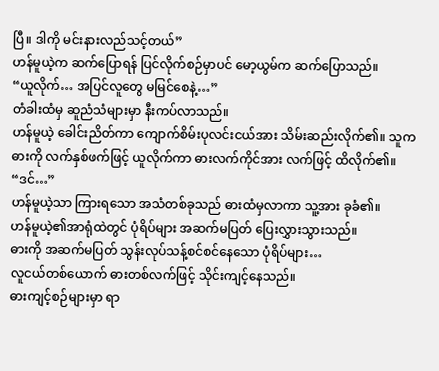ပြီ။ ဒါကို မင်းနားလည်သင့်တယ်”
ဟန်မူယဲ့က ဆက်ပြောရန် ပြင်လိုက်စဉ်မှာပင် မော့ယွမ်က ဆက်ပြောသည်။
“ယူလိုက်… အပြင်လူတွေ မမြင်စေနဲ့…”
တံခါးထံမှ ဆူညံသံများမှာ နီးကပ်လာသည်။
ဟန်မူယဲ့ ခေါင်းညိတ်ကာ ကျောက်စိမ်းပုလင်းငယ်အား သိမ်းဆည်းလိုက်၏။ သူက ဓားကို လက်နှစ်ဖက်ဖြင့် ယူလိုက်ကာ ဓားလက်ကိုင်အား လက်ဖြင့် ထိလိုက်၏။
“ဒင်…”
ဟန်မူယဲ့သာ ကြားရသော အသံတစ်ခုသည် ဓားထံမှလာကာ သူ့အား ခုခံ၏။
ဟန်မူယဲ့၏အာရုံထဲတွင် ပုံရိပ်များ အဆက်မပြတ် ပြေးလွှားသွားသည်။
ဓားကို အဆက်မပြတ် သွန်းလုပ်သန့်စင်စင်နေသော ပုံရိပ်များ…
လူငယ်တစ်ယောက် ဓားတစ်လက်ဖြင့် သိုင်းကျင့်နေသည်။
ဓားကျင့်စဉ်များမှာ ရာ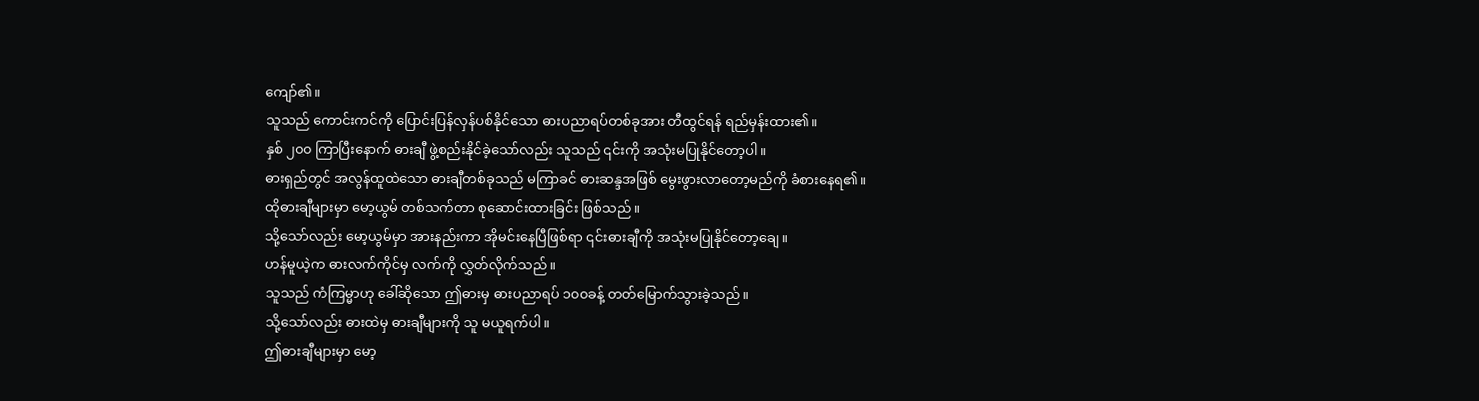ကျော်၏။
သူသည် ကောင်းကင်ကို ပြောင်းပြန်လှန်ပစ်နိုင်သော ဓားပညာရပ်တစ်ခုအား တီထွင်ရန် ရည်မှန်းထား၏။
နှစ် ၂၀၀ ကြာပြီးနောက် ဓားချီ ဖွဲ့စည်းနိုင်ခဲ့သော်လည်း သူသည် ၎င်းကို အသုံးမပြုနိုင်တော့ပါ။
ဓားရှည်တွင် အလွန်ထူထဲသော ဓားချီတစ်ခုသည် မကြာခင် ဓားဆန္ဒအဖြစ် မွေးဖွားလာတော့မည်ကို ခံစားနေရ၏။
ထိုဓားချီများမှာ မော့ယွမ် တစ်သက်တာ စုဆောင်းထားခြင်း ဖြစ်သည်။
သို့သော်လည်း မော့ယွမ်မှာ အားနည်းကာ အိုမင်းနေပြီဖြစ်ရာ ၎င်းဓားချီကို အသုံးမပြုနိုင်တော့ချေ။
ဟန်မူယဲ့က ဓားလက်ကိုင်မှ လက်ကို လွှတ်လိုက်သည်။
သူသည် ကံကြမ္မာဟု ခေါ်ဆိုသော ဤဓားမှ ဓားပညာရပ် ၁၀၀ခန့် တတ်မြောက်သွားခဲ့သည်။
သို့သော်လည်း ဓားထဲမှ ဓားချီများကို သူ မယူရက်ပါ။
ဤဓားချီများမှာ မော့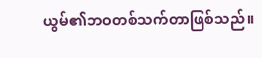ယွမ်၏ဘဝတစ်သက်တာဖြစ်သည်။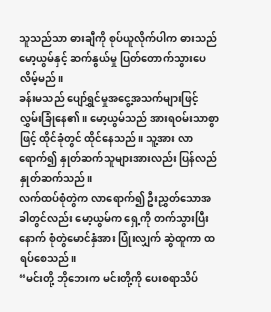သူသည်သာ ဓားချီကို စုပ်ယူလိုက်ပါက ဓားသည် မော့ယွမ်နှင့် ဆက်နွယ်မှု ပြတ်တောက်သွားပေလိမ့်မည်။
ခန်းမသည် ပျော်ရွှင်မှုအငွေ့အသက်များဖြင့် လွှမ်းခြုံနေ၏။ မော့ယွမ်သည် အားရဝမ်းသာစွာဖြင့် ထိုင်ခုံတွင် ထိုင်နေသည်။ သူ့အား လာရောက်၍ နှုတ်ဆက်သူများအားလည်း ပြန်လည်နှုတ်ဆက်သည်။
လက်ထပ်စုံတွဲက လာရောက်၍ ဦးညွှတ်သောအခါတွင်လည်း မော့ယွမ်က ရှေ့ကို တက်သွားပြီးနောက် စုံတွဲမောင်နှံအား ပြုံးလျှက် ဆွဲထူကာ ထရပ်စေသည်။
“မင်းတို့ ဘိုဘေးက မင်းတို့ကို ပေးစရာသိပ်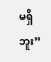မရှိဘူး”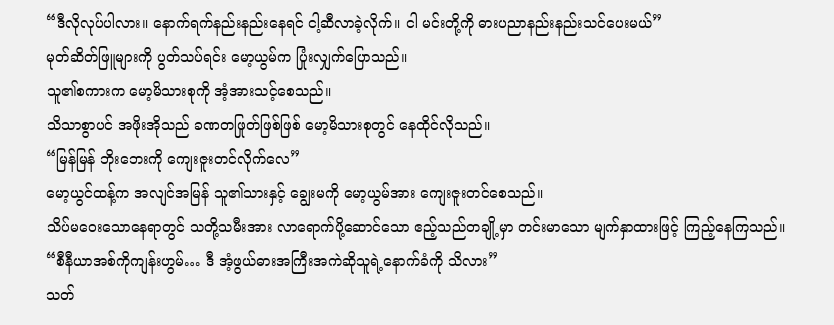“ဒီလိုလုပ်ပါလား။ နောက်ရက်နည်းနည်းနေရင် ငါ့ဆီလာခဲ့လိုက်။ ငါ မင်းတို့ကို ဓားပညာနည်းနည်းသင်ပေးမယ်”
မုတ်ဆိတ်ဖြူများကို ပွတ်သပ်ရင်း မော့ယွမ်က ပြုံးလျှက်ပြောသည်။
သူ၏စကားက မော့မိသားစုကို အံ့အားသင့်စေသည်။
သိသာစွာပင် အဖိုးအိုသည် ခဏတဖြုတ်ဖြစ်ဖြစ် မော့မိသားစုတွင် နေထိုင်လိုသည်။
“မြန်မြန် ဘိုးဘေးကို ကျေးဇူးတင်လိုက်လေ”
မော့ယွင်ထန့်က အလျင်အမြန် သူ၏သားနှင့် ချွေးမကို မော့ယွမ်အား ကျေးဇူးတင်စေသည်။
သိပ်မဝေးသောနေရာတွင် သတို့သမီးအား လာရောက်ပို့ဆောင်သော ဧည့်သည်တချို့မှာ တင်းမာသော မျက်နှာထားဖြင့် ကြည့်နေကြသည်။
“စီနီယာအစ်ကိုကျန်းဟွမ်… ဒီ အံ့ဖွယ်ဓားအကြီးအကဲဆိုသူရဲ့နောက်ခံကို သိလား”
သတ်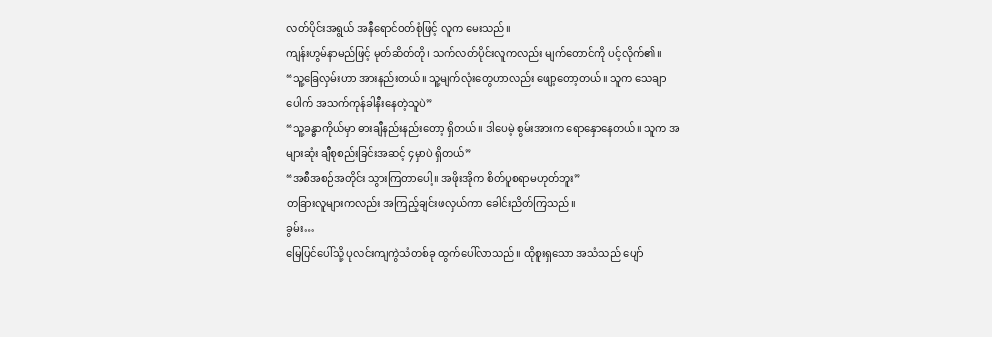လတ်ပိုင်းအရွယ် အနီရောင်ဝတ်စုံဖြင့် လူက မေးသည်။
ကျန်းဟွမ်နာမည်ဖြင့် မုတ်ဆိတ်တို၊ သက်လတ်ပိုင်းလူကလည်း မျက်တောင်ကို ပင့်လိုက်၏။
“သူ့ခြေလှမ်းဟာ အားနည်းတယ်။ သူ့မျက်လုံးတွေဟာလည်း ဖျော့တော့တယ်။ သူက သေချာပေါက် အသက်ကုန်ခါနီးနေတဲ့သူပဲ”
“သူ့ခန္ဓာကိုယ်မှာ ဓားချီနည်းနည်းတော့ ရှိတယ်။ ဒါပေမဲ့ စွမ်းအားက ရောနှောနေတယ်။ သူက အများဆုံး ချီစုစည်းခြင်းအဆင့် ၄မှာပဲ ရှိတယ်”
“အစီအစဉ်အတိုင်း သွားကြတာပေါ့။ အဖိုးအိုက စိတ်ပူစရာမဟုတ်ဘူး”
တခြားလူများကလည်း အကြည့်ချင်းဖလှယ်ကာ ခေါင်းညိတ်ကြသည်။
ခွမ်း…
မြေပြင်ပေါ်သို့ ပုလင်းကျကွဲသံတစ်ခု ထွက်ပေါ်လာသည်။ ထိုစူးရှသော အသံသည် ပျော်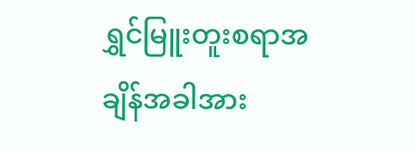ရွှင်မြူးတူးစရာအချိန်အခါအား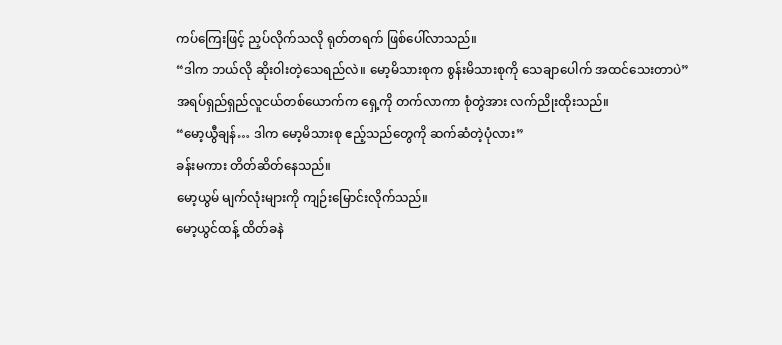ကပ်ကြေးဖြင့် ညှပ်လိုက်သလို ရုတ်တရက် ဖြစ်ပေါ်လာသည်။
“ဒါက ဘယ်လို ဆိုးဝါးတဲ့သေရည်လဲ။ မော့မိသားစုက စွန်းမိသားစုကို သေချာပေါက် အထင်သေးတာပဲ”
အရပ်ရှည်ရှည်လူငယ်တစ်ယောက်က ရှေ့ကို တက်လာကာ စုံတွဲအား လက်ညိုးထိုးသည်။
“မော့ယွီချန်… ဒါက မော့မိသားစု ဧည့်သည်တွေကို ဆက်ဆံတဲ့ပုံလား”
ခန်းမကား တိတ်ဆိတ်နေသည်။
မော့ယွမ် မျက်လုံးများကို ကျဉ်းမြောင်းလိုက်သည်။
မော့ယွင်ထန့် ထိတ်ခနဲ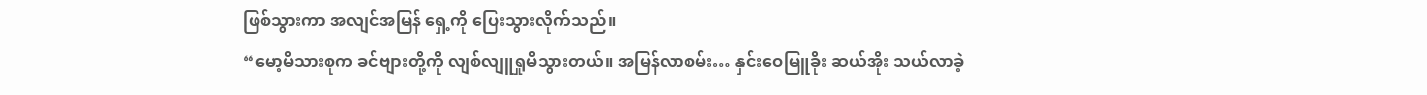ဖြစ်သွားကာ အလျင်အမြန် ရှေ့ကို ပြေးသွားလိုက်သည်။
“မော့မိသားစုက ခင်ဗျားတို့ကို လျစ်လျူရှုမိသွားတယ်။ အမြန်လာစမ်း… နှင်းဝေမြူခိုး ဆယ်အိုး သယ်လာခဲ့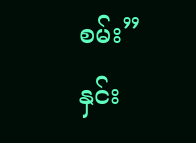စမ်း”
နှင်း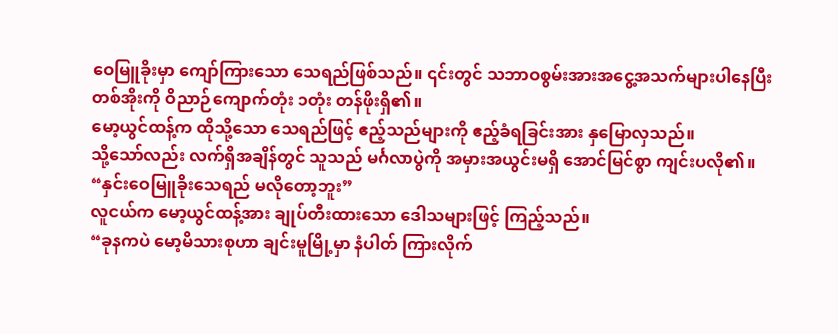ဝေမြူခိုးမှာ ကျော်ကြားသော သေရည်ဖြစ်သည်။ ၎င်းတွင် သဘာဝစွမ်းအားအငွေ့အသက်များပါနေပြီး တစ်အိုးကို ဝိညာဉ်ကျောက်တုံး ၁တုံး တန်ဖိုးရှိ၏။
မော့ယွင်ထန့်က ထိုသို့သော သေရည်ဖြင့် ဧည့်သည်များကို ဧည့်ခံရခြင်းအား နှမြောလှသည်။
သို့သော်လည်း လက်ရှိအချိန်တွင် သူသည် မင်္ဂလာပွဲကို အမှားအယွင်းမရှိ အောင်မြင်စွာ ကျင်းပလို၏။
“နှင်းဝေမြူခိုးသေရည် မလိုတော့ဘူး”
လူငယ်က မော့ယွင်ထန့်အား ချုပ်တီးထားသော ဒေါသများဖြင့် ကြည့်သည်။
“ခုနကပဲ မော့မိသားစုဟာ ချင်းမူမြို့မှာ နံပါတ် ကြားလိုက်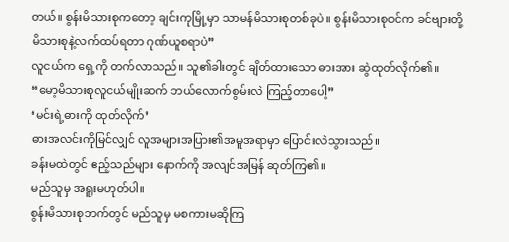တယ်။ စွန်းမိသားစုကတော့ ချင်းကုမြို့မှာ သာမန်မိသားစုတစ်ခုပဲ။ စွန်းမိသားစုဝင်က ခင်ဗျားတို့ မိသားစုနဲ့လက်ထပ်ရတာ ဂုဏ်ယူစရာပဲ”
လူငယ်က ရှေ့ကို တက်လာသည်။ သူ၏ခါးတွင် ချိတ်ထားသော ဓားအား ဆွဲထုတ်လိုက်၏။
“မော့မိသားစုလူငယ်မျိုးဆက် ဘယ်လောက်စွမ်းလဲ ကြည့်တာပေါ့”
‘မင်းရဲ့ဓားကို ထုတ်လိုက်’
ဓားအလင်းကိုမြင်လျှင် လူအများအပြား၏အမူအရာမှာ ပြောင်းလဲသွားသည်။
ခန်းမထဲတွင် ဧည့်သည်များ နောက်ကို အလျင်အမြန် ဆုတ်ကြ၏။
မည်သူမှ အရူးမဟုတ်ပါ။
စွန်းမိသားစုဘက်တွင် မည်သူမှ မစကားမဆိုကြ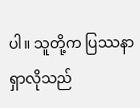ပါ။ သူတို့က ပြဿနာရှာလိုသည်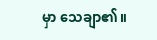မှာ သေချာ၏။